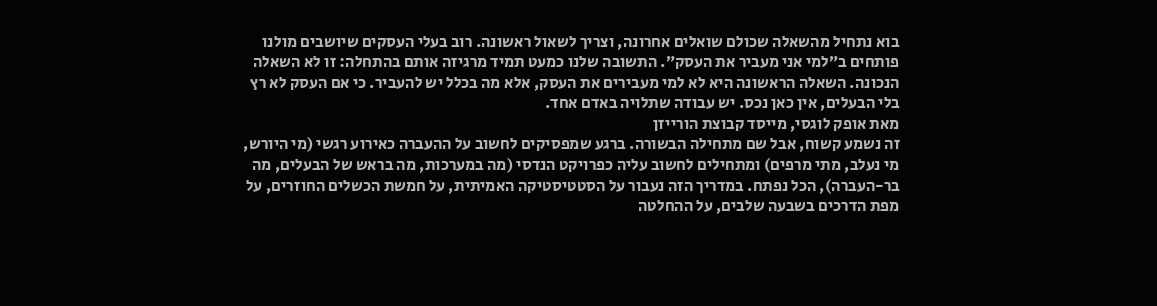בוא נתחיל מהשאלה שכולם שואלים אחרונה, וצריך לשאול ראשונה. רוב בעלי העסקים שיושבים מולנו פותחים ב״למי אני מעביר את העסק״. התשובה שלנו כמעט תמיד מרגיזה אותם בהתחלה: זו לא השאלה הנכונה. השאלה הראשונה היא לא למי מעבירים את העסק, אלא מה בכלל יש להעביר. כי אם העסק לא רץ בלי הבעלים, אין כאן נכס. יש עבודה שתלויה באדם אחד.
מאת אופק לוגסי, מייסד קבוצת הורייזן
זה נשמע קשוח, אבל שם מתחילה הבשורה. ברגע שמפסיקים לחשוב על ההעברה כאירוע רגשי (מי היורש, מי נעלב, מתי מרפים) ומתחילים לחשוב עליה כפרויקט הנדסי (מה במערכות, מה בראש של הבעלים, מה בר-העברה), הכל נפתח. במדריך הזה נעבור על הסטטיסטיקה האמיתית, על חמשת הכשלים החוזרים, על מפת הדרכים בשבעה שלבים, על ההחלטה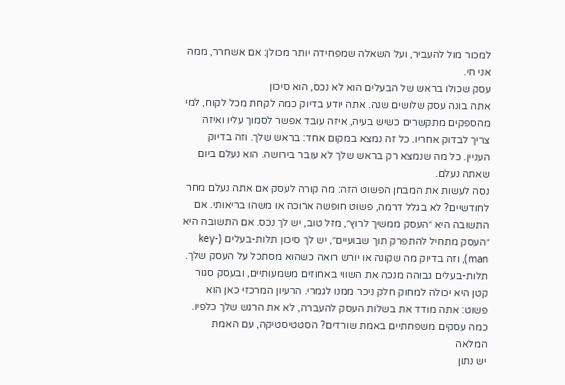למכור מול להעביר, ועל השאלה שמפחידה יותר מכולן: אם אשחרר, ממה אני חי.
עסק שכולו בראש של הבעלים הוא לא נכס, הוא סיכון
אתה בונה עסק שלושים שנה. אתה יודע בדיוק כמה לקחת מכל לקוח, למי מהספקים מתקשרים כשיש בעיה, איזה עובד אפשר לסמוך עליו ואיזה צריך לבדוק אחריו. כל זה נמצא במקום אחד: בראש שלך. וזה בדיוק העניין. כל מה שנמצא רק בראש שלך לא עובר בירושה. הוא נעלם ביום שאתה נעלם.
נסה לעשות את המבחן הפשוט הזה: מה קורה לעסק אם אתה נעלם מחר לחודשיים? לא בגלל דרמה, פשוט חופשה ארוכה או משהו בריאותי. אם התשובה היא ״העסק ממשיך לרוץ״, מזל טוב, יש לך נכס. אם התשובה היא ״העסק מתחיל להתפרק תוך שבועיים״, יש לך סיכון תלות-בעלים (key-man), וזה בדיוק מה שקונה או יורש רואה כשהוא מסתכל על העסק שלך. תלות-בעלים גבוהה מנכה את השווי באחוזים משמעותיים, ובעסק סגור קטן היא יכולה למחוק חלק ניכר ממנו לגמרי. הרעיון המרכזי כאן הוא פשוט: אתה מודד את בשלות העסק להעברה, לא את הרגש שלך כלפיו.
כמה עסקים משפחתיים באמת שורדים? הסטטיסטיקה, עם האמת המלאה
יש נתון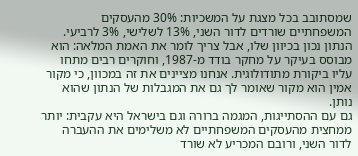שמסתובב בכל מצגת על המשכיות: 30% מהעסקים המשפחתיים שורדים לדור השני, 13% לשלישי, 3% לרביעי. הנתון נכון בכיוון שלו, אבל צריך לומר את האמת המלאה: הוא מבוסס בעיקר על מחקר בודד מ-1987, וחוקרים רבים מתחו עליו ביקורת מתודולוגית. אנחנו מציינים את זה במכוון, כי מקור אמין הוא מקור שאומר לך גם את המגבלות של הנתון שהוא נותן.
גם עם ההסתייגות, המגמה ברורה וגם בישראל היא עקבית: יותר ממחצית מהעסקים המשפחתיים לא משלימים את ההעברה לדור השני, ורובם המכריע לא שורד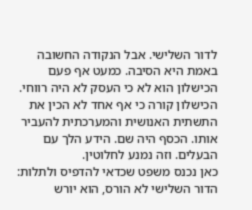לדור השלישי. אבל הנקודה החשובה באמת היא הסיבה. כמעט אף פעם הכישלון הוא לא כי העסק לא היה רווחי. הכישלון קורה כי אף אחד לא הכין את התשתית האנושית והמערכתית להעביר אותו. הכסף היה שם. הידע הלך עם הבעלים. וזה נמנע לחלוטין.
כאן נכנס משפט שכדאי להדפיס ולתלות: הדור השלישי לא הורס, הוא יורש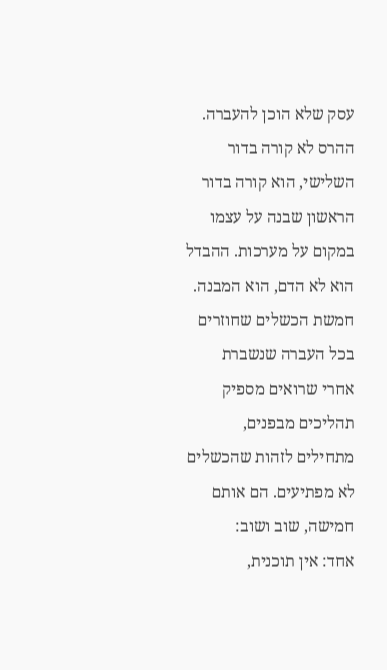עסק שלא הוכן להעברה. ההרס לא קורה בדור השלישי, הוא קורה בדור הראשון שבנה על עצמו במקום על מערכות. ההבדל הוא לא הדם, הוא המבנה.
חמשת הכשלים שחוזרים בכל העברה שנשברת
אחרי שרואים מספיק תהליכים מבפנים, מתחילים לזהות שהכשלים לא מפתיעים. הם אותם חמישה, שוב ושוב:
אחד: אין תוכנית,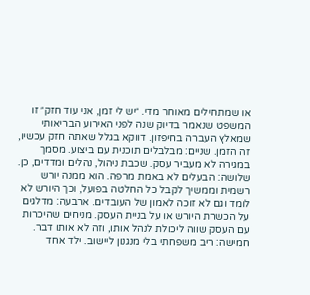או שמתחילים מאוחר מדי. ״יש לי זמן, אני עוד חזק״ זו המשפט שנאמר בדיוק שנה לפני האירוע הבריאותי שמאלץ העברה בחיפזון. דווקא בגלל שאתה חזק עכשיו, זה הזמן. שניים: מבלבלים תוכנית עם ביצוע. מסמך במגירה לא מעביר עסק. שכבת ניהול, נהלים ומדדים, כן. שלושה: הבעלים לא באמת מרפה. הוא ממנה יורש רשמית וממשיך לקבל כל החלטה בפועל, וכך היורש לא לומד וגם לא זוכה לאמון של העובדים. ארבעה: מדלגים על הכשרת היורש או על בניית העסק. מניחים שהיכרות עם העסק שווה ליכולת לנהל אותו, וזה לא אותו דבר. חמישה: ריב משפחתי בלי מנגנון ליישוב. ילד אחד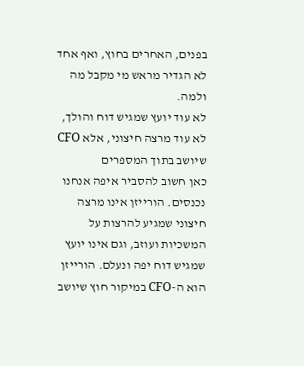בפנים, האחרים בחוץ, ואף אחד לא הגדיר מראש מי מקבל מה ולמה.
לא עוד יועץ שמגיש דוח והולך, לא עוד מרצה חיצוני, אלא CFO שיושב בתוך המספרים
כאן חשוב להסביר איפה אנחנו נכנסים. הורייזן אינו מרצה חיצוני שמגיע להרצות על המשכיות ועוזב, וגם אינו יועץ שמגיש דוח יפה ונעלם. הורייזן הוא ה-CFO במיקור חוץ שיושב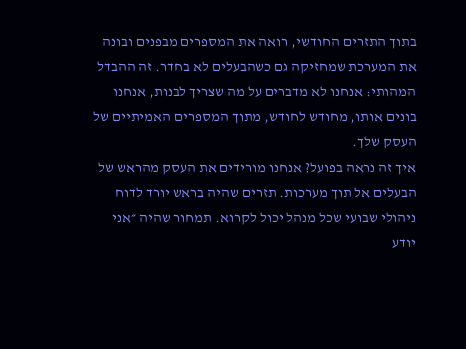בתוך התזרים החודשי, רואה את המספרים מבפנים ובונה את המערכת שמחזיקה גם כשהבעלים לא בחדר. זה ההבדל המהותי: אנחנו לא מדברים על מה שצריך לבנות, אנחנו בונים אותו, מחודש לחודש, מתוך המספרים האמיתיים של העסק שלך.
איך זה נראה בפועל? אנחנו מורידים את העסק מהראש של הבעלים אל תוך מערכות. תזרים שהיה בראש יורד לדוח ניהולי שבועי שכל מנהל יכול לקרוא. תמחור שהיה ״אני יודע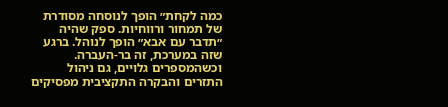כמה לקחת״ הופך לנוסחה מסודרת של תמחור ורווחיות. ספק שהיה ״תדבר עם אבא״ הופך לנוהל. ברגע שזה במערכת, זה בר-העברה. וכשהמספרים גלויים, גם ניהול התזרים והבקרה התקציבית מפסיקים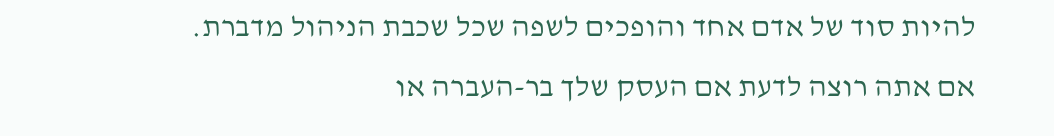להיות סוד של אדם אחד והופכים לשפה שכל שכבת הניהול מדברת.
אם אתה רוצה לדעת אם העסק שלך בר-העברה או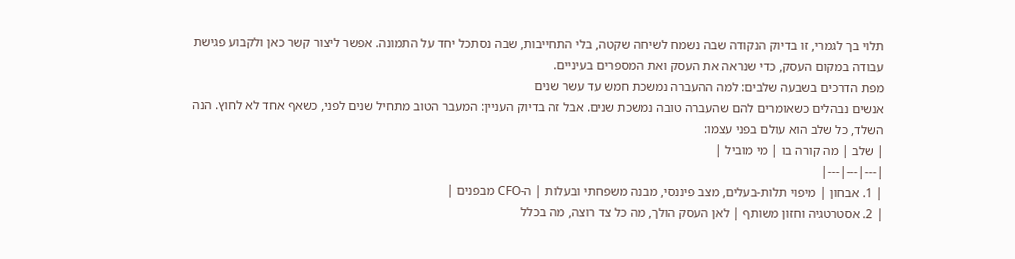תלוי בך לגמרי, זו בדיוק הנקודה שבה נשמח לשיחה שקטה, בלי התחייבות, שבה נסתכל יחד על התמונה. אפשר ליצור קשר כאן ולקבוע פגישת עבודה במקום העסק, כדי שנראה את העסק ואת המספרים בעיניים.
מפת הדרכים בשבעה שלבים: למה ההעברה נמשכת חמש עד עשר שנים
אנשים נבהלים כשאומרים להם שהעברה טובה נמשכת שנים. אבל זה בדיוק העניין: המעבר הטוב מתחיל שנים לפני, כשאף אחד לא לחוץ. הנה השלד, כל שלב הוא עולם בפני עצמו:
| שלב | מה קורה בו | מי מוביל |
|---|---|---|
| 1. אבחון | מיפוי תלות-בעלים, מצב פיננסי, מבנה משפחתי ובעלות | ה-CFO מבפנים |
| 2. אסטרטגיה וחזון משותף | לאן העסק הולך, מה כל צד רוצה, מה בכלל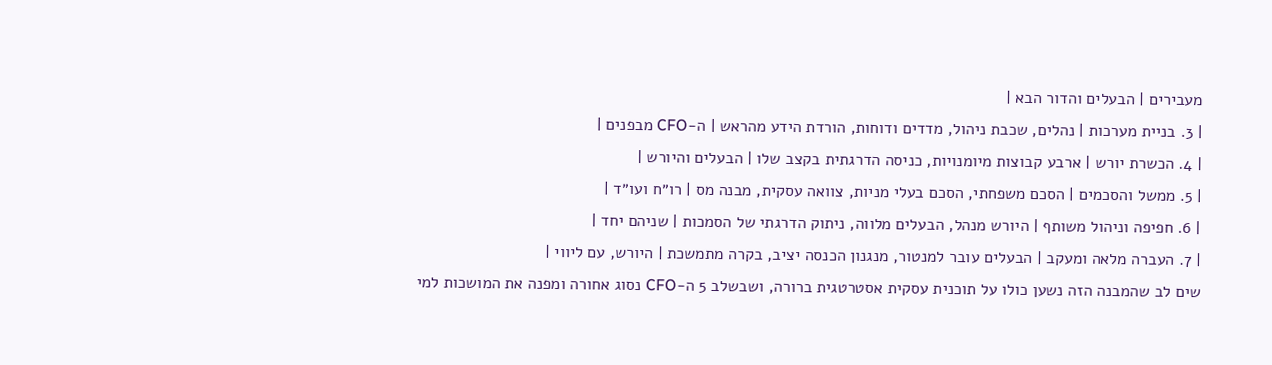מעבירים | הבעלים והדור הבא |
| 3. בניית מערכות | נהלים, שכבת ניהול, מדדים ודוחות, הורדת הידע מהראש | ה-CFO מבפנים |
| 4. הכשרת יורש | ארבע קבוצות מיומנויות, כניסה הדרגתית בקצב שלו | הבעלים והיורש |
| 5. ממשל והסכמים | הסכם משפחתי, הסכם בעלי מניות, צוואה עסקית, מבנה מס | רו״ח ועו״ד |
| 6. חפיפה וניהול משותף | היורש מנהל, הבעלים מלווה, ניתוק הדרגתי של הסמכות | שניהם יחד |
| 7. העברה מלאה ומעקב | הבעלים עובר למנטור, מנגנון הכנסה יציב, בקרה מתמשכת | היורש, עם ליווי |
שים לב שהמבנה הזה נשען כולו על תוכנית עסקית אסטרטגית ברורה, ושבשלב 5 ה-CFO נסוג אחורה ומפנה את המושכות למי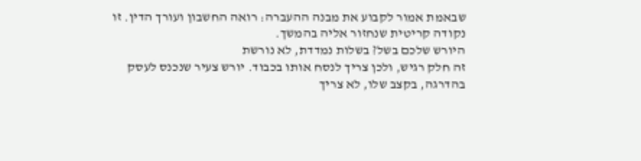שבאמת אמור לקבוע את מבנה ההעברה: רואה החשבון ועורך הדין. זו נקודה קריטית שנחזור אליה בהמשך.
היורש שלכם בשל? בשלות נמדדת, לא נורשת
זה חלק רגיש, ולכן צריך לנסח אותו בכבוד. יורש צעיר שנכנס לעסק בהדרגה, בקצב שלו, לא צריך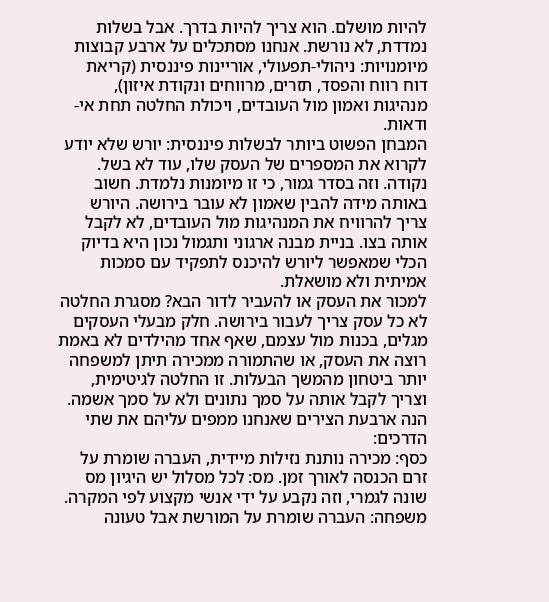להיות מושלם. הוא צריך להיות בדרך. אבל בשלות נמדדת, לא נורשת. אנחנו מסתכלים על ארבע קבוצות מיומנויות: ניהולי-תפעולי, אוריינות פיננסית (קריאת דוח רווח והפסד, תזרים, מרווחים ונקודת איזון), מנהיגות ואמון מול העובדים, ויכולת החלטה תחת אי-ודאות.
המבחן הפשוט ביותר לבשלות פיננסית: יורש שלא יודע לקרוא את המספרים של העסק שלו, עוד לא בשל. נקודה. וזה בסדר גמור, כי זו מיומנות נלמדת. חשוב באותה מידה להבין שאמון לא עובר בירושה. היורש צריך להרוויח את המנהיגות מול העובדים, לא לקבל אותה בצו. בניית מבנה ארגוני ותגמול נכון היא בדיוק הכלי שמאפשר ליורש להיכנס לתפקיד עם סמכות אמיתית ולא מושאלת.
למכור את העסק או להעביר לדור הבא? מסגרת החלטה
לא כל עסק צריך לעבור בירושה. חלק מבעלי העסקים מגלים, בכנות מול עצמם, שאף אחד מהילדים לא באמת רוצה את העסק, או שהתמורה ממכירה תיתן למשפחה יותר ביטחון מהמשך הבעלות. זו החלטה לגיטימית, וצריך לקבל אותה על סמך נתונים ולא על סמך אשמה. הנה ארבעת הצירים שאנחנו ממפים עליהם את שתי הדרכים:
כסף: מכירה נותנת נזילות מיידית, העברה שומרת על זרם הכנסה לאורך זמן. מס: לכל מסלול יש היגיון מס שונה לגמרי, וזה נקבע על ידי אנשי מקצוע לפי המקרה. משפחה: העברה שומרת על המורשת אבל טעונה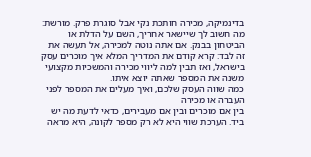בדינמיקה, מכירה חותכת נקי אבל סוגרת פרק. מורשת: מה חשוב לך שיישאר אחריך, השם על הדלת או הביטחון בבנק. אם אתה נוטה למכירה, אל תעשה את זה לבד: קרא קודם את המדריך המלא איך מוכרים עסק בישראל, ואז תבין למה ליווי מכירה והמשכיות מקצועי משנה את המספר שאתה יוצא איתו.
כמה שווה העסק שלכם, ואיך מעלים את המספר לפני העברה או מכירה
בין אם מוכרים ובין אם מעבירים, כדאי לדעת מה יש ביד. הערכת שווי היא לא רק מספר לקונה, היא מראה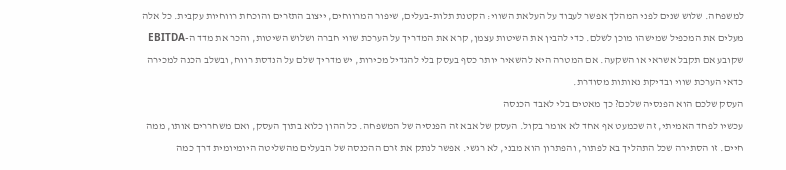למשפחה. שלוש שנים לפני המהלך אפשר לעבוד על העלאת השווי: הקטנת תלות-בעלים, שיפור המרווחים, ייצוב התזרים והוכחת רווחיות עקבית. כל אלה מעלים את המכפיל שמישהו מוכן לשלם. כדי להבין את השיטות עצמן, קרא את המדריך על הערכת שווי חברה ושלוש השיטות, והכר את מדד ה-EBITDA שקובע אם תקבל אשראי או השקעה. אם המטרה היא להשאיר יותר כסף בעסק בלי להגדיל מכירות, יש מדריך שלם על הנדסת רווח, ובשלב הכנה למכירה כדאי הערכת שווי ובדיקת נאותות מסודרת.
העסק שלכם הוא הפנסיה שלכם? כך מאטים בלי לאבד הכנסה
עכשיו לפחד האמיתי, זה שכמעט אף אחד לא אומר בקול. העסק של אבא זה הפנסיה של המשפחה. כל ההון כלוא בתוך העסק, ואם משחררים אותו, ממה חיים. זו הסתירה שכל התהליך בא לפתור, והפתרון הוא מבני, לא רגשי. אפשר לנתק את זרם ההכנסה של הבעלים מהשליטה היומיומית דרך כמה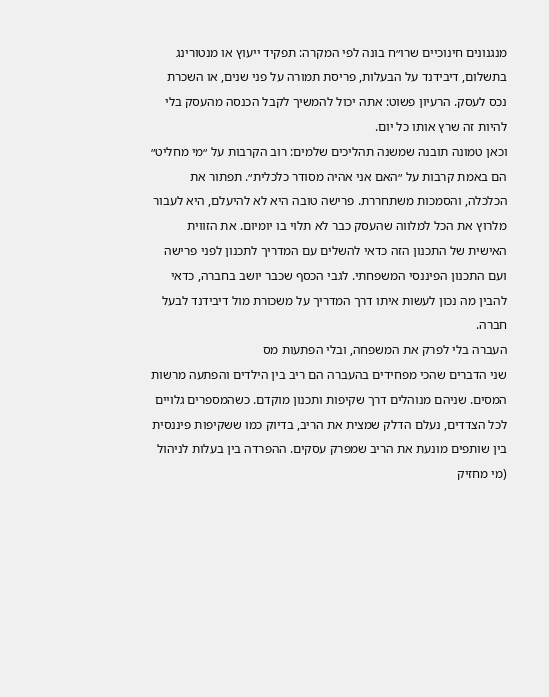מנגנונים חינוכיים שרו״ח בונה לפי המקרה: תפקיד ייעוץ או מנטורינג בתשלום, דיבידנד על הבעלות, פריסת תמורה על פני שנים, או השכרת נכס לעסק. הרעיון פשוט: אתה יכול להמשיך לקבל הכנסה מהעסק בלי להיות זה שרץ אותו כל יום.
וכאן טמונה תובנה שמשנה תהליכים שלמים: רוב הקרבות על ״מי מחליט״ הם באמת קרבות על ״האם אני אהיה מסודר כלכלית״. תפתור את הכלכלה, והסמכות משתחררת. פרישה טובה היא לא להיעלם, היא לעבור מלרוץ את הכל למלווה שהעסק כבר לא תלוי בו יומיום. את הזווית האישית של התכנון הזה כדאי להשלים עם המדריך לתכנון לפני פרישה ועם התכנון הפיננסי המשפחתי. לגבי הכסף שכבר יושב בחברה, כדאי להבין מה נכון לעשות איתו דרך המדריך על משכורת מול דיבידנד לבעל חברה.
העברה בלי לפרק את המשפחה, ובלי הפתעות מס
שני הדברים שהכי מפחידים בהעברה הם ריב בין הילדים והפתעה מרשות המסים. שניהם מנוהלים דרך שקיפות ותכנון מוקדם. כשהמספרים גלויים לכל הצדדים, נעלם הדלק שמצית את הריב, בדיוק כמו ששקיפות פיננסית בין שותפים מונעת את הריב שמפרק עסקים. ההפרדה בין בעלות לניהול (מי מחזיק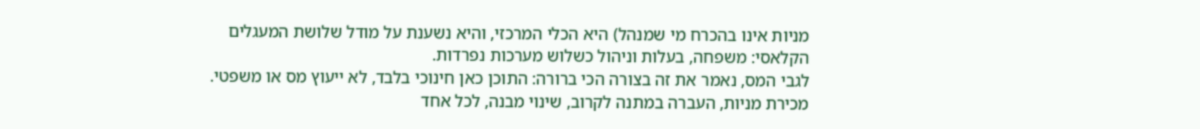מניות אינו בהכרח מי שמנהל) היא הכלי המרכזי, והיא נשענת על מודל שלושת המעגלים הקלאסי: משפחה, בעלות וניהול כשלוש מערכות נפרדות.
לגבי המס, נאמר את זה בצורה הכי ברורה: התוכן כאן חינוכי בלבד, לא ייעוץ מס או משפטי. מכירת מניות, העברה במתנה לקרוב, שינוי מבנה, לכל אחד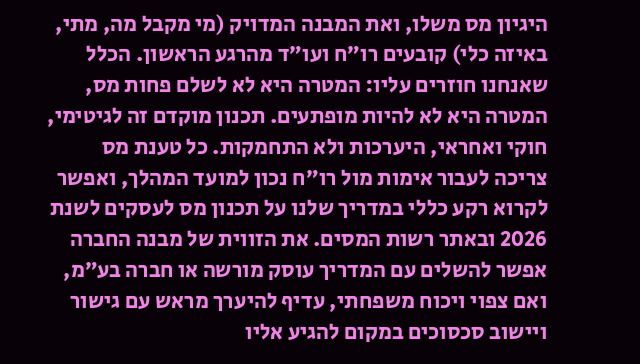היגיון מס משלו, ואת המבנה המדויק (מי מקבל מה, מתי, באיזה כלי) קובעים רו״ח ועו״ד מהרגע הראשון. הכלל שאנחנו חוזרים עליו: המטרה היא לא לשלם פחות מס, המטרה היא לא להיות מופתעים. תכנון מוקדם זה לגיטימי, חוקי ואחראי, היערכות ולא התחמקות. כל טענת מס צריכה לעבור אימות מול רו״ח נכון למועד המהלך, ואפשר לקרוא רקע כללי במדריך שלנו על תכנון מס לעסקים לשנת 2026 ובאתר רשות המסים. את הזווית של מבנה החברה אפשר להשלים עם המדריך עוסק מורשה או חברה בע״מ, ואם צפוי ויכוח משפחתי, עדיף להיערך מראש עם גישור ויישוב סכסוכים במקום להגיע אליו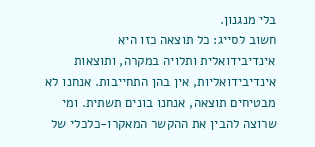בלי מנגנון.
חשוב לסייג: כל תוצאה כזו היא אינדיבידואלית ותלויה במקרה, ותוצאות אינדיבידואליות, אין בהן התחייבות. אנחנו לא מבטיחים תוצאה, אנחנו בונים תשתית. ומי שרוצה להבין את ההקשר המאקרו-כלכלי של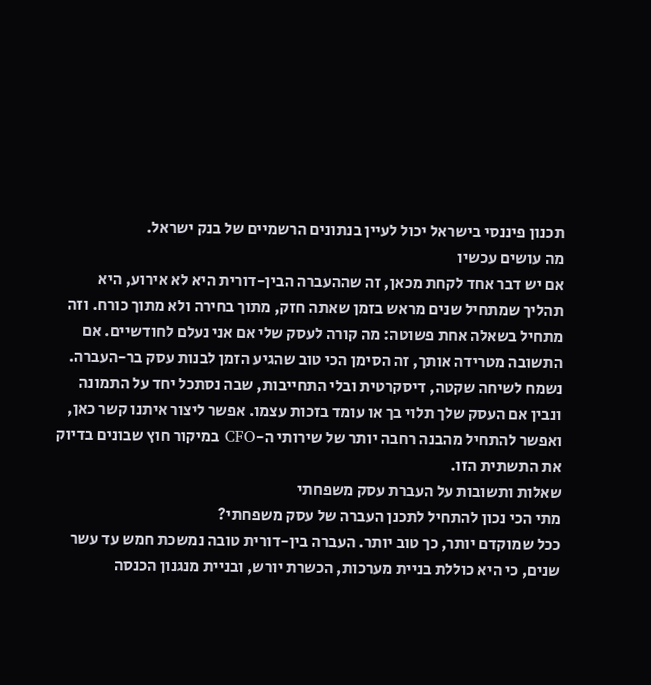תכנון פיננסי בישראל יכול לעיין בנתונים הרשמיים של בנק ישראל.
מה עושים עכשיו
אם יש דבר אחד לקחת מכאן, זה שההעברה הבין-דורית היא לא אירוע, היא תהליך שמתחיל שנים מראש בזמן שאתה חזק, מתוך בחירה ולא מתוך כורח. וזה מתחיל בשאלה אחת פשוטה: מה קורה לעסק שלי אם אני נעלם לחודשיים. אם התשובה מטרידה אותך, זה הסימן הכי טוב שהגיע הזמן לבנות עסק בר-העברה. נשמח לשיחה שקטה, דיסקרטית ובלי התחייבות, שבה נסתכל יחד על התמונה ונבין אם העסק שלך תלוי בך או עומד בזכות עצמו. אפשר ליצור איתנו קשר כאן, ואפשר להתחיל מהבנה רחבה יותר של שירותי ה-CFO במיקור חוץ שבונים בדיוק את התשתית הזו.
שאלות ותשובות על העברת עסק משפחתי
מתי הכי נכון להתחיל לתכנן העברה של עסק משפחתי?
ככל שמוקדם יותר, כך טוב יותר. העברה בין-דורית טובה נמשכת חמש עד עשר שנים, כי היא כוללת בניית מערכות, הכשרת יורש, ובניית מנגנון הכנסה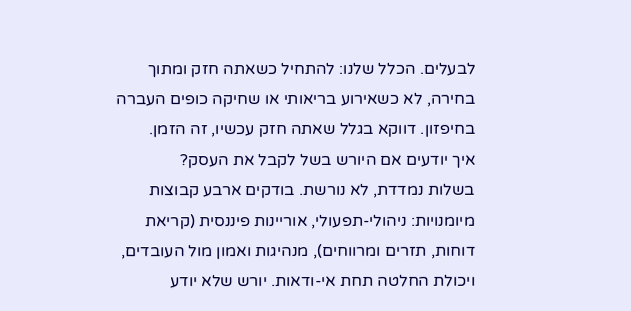לבעלים. הכלל שלנו: להתחיל כשאתה חזק ומתוך בחירה, לא כשאירוע בריאותי או שחיקה כופים העברה בחיפזון. דווקא בגלל שאתה חזק עכשיו, זה הזמן.
איך יודעים אם היורש בשל לקבל את העסק?
בשלות נמדדת, לא נורשת. בודקים ארבע קבוצות מיומנויות: ניהולי-תפעולי, אוריינות פיננסית (קריאת דוחות, תזרים ומרווחים), מנהיגות ואמון מול העובדים, ויכולת החלטה תחת אי-ודאות. יורש שלא יודע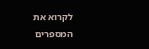לקרוא את המספרים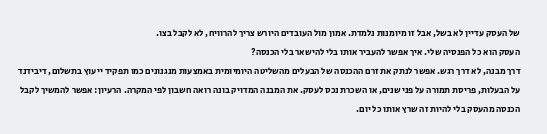של העסק עדיין לא בשל, אבל זו מיומנות נלמדת. אמון מול העובדים היורש צריך להרוויח, לא לקבל בצו.
העסק הוא כל הפנסיה שלי. איך אפשר להעביר אותו בלי להישאר בלי הכנסה?
דרך מבנה, לא דרך רגש. אפשר לנתק את זרם ההכנסה של הבעלים מהשליטה היומיומית באמצעות מנגנונים כמו תפקיד ייעוץ בתשלום, דיבידנד על הבעלות, פריסת תמורה על פני שנים, או השכרת נכס לעסק. את המבנה המדויק בונה רואה חשבון לפי המקרה. הרעיון: אפשר להמשיך לקבל הכנסה מהעסק בלי להיות זה שרץ אותו כל יום.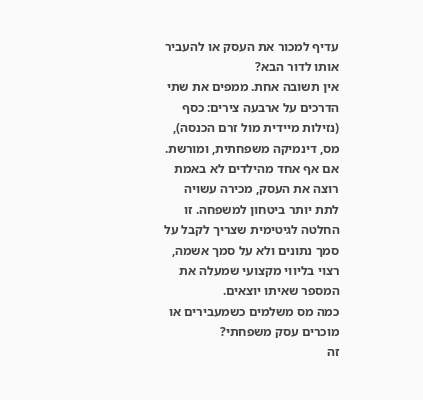עדיף למכור את העסק או להעביר אותו לדור הבא?
אין תשובה אחת. ממפים את שתי הדרכים על ארבעה צירים: כסף (נזילות מיידית מול זרם הכנסה), מס, דינמיקה משפחתית, ומורשת. אם אף אחד מהילדים לא באמת רוצה את העסק, מכירה עשויה לתת יותר ביטחון למשפחה. זו החלטה לגיטימית שצריך לקבל על סמך נתונים ולא על סמך אשמה, רצוי בליווי מקצועי שמעלה את המספר שאיתו יוצאים.
כמה מס משלמים כשמעבירים או מוכרים עסק משפחתי?
זה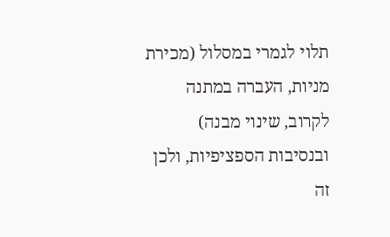תלוי לגמרי במסלול (מכירת מניות, העברה במתנה לקרוב, שינוי מבנה) ובנסיבות הספציפיות, ולכן זה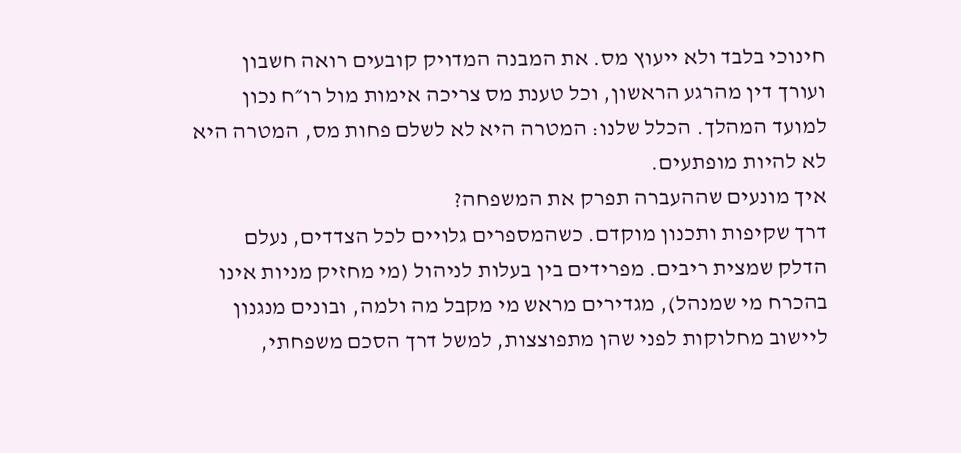חינוכי בלבד ולא ייעוץ מס. את המבנה המדויק קובעים רואה חשבון ועורך דין מהרגע הראשון, וכל טענת מס צריכה אימות מול רו״ח נכון למועד המהלך. הכלל שלנו: המטרה היא לא לשלם פחות מס, המטרה היא לא להיות מופתעים.
איך מונעים שההעברה תפרק את המשפחה?
דרך שקיפות ותכנון מוקדם. כשהמספרים גלויים לכל הצדדים, נעלם הדלק שמצית ריבים. מפרידים בין בעלות לניהול (מי מחזיק מניות אינו בהכרח מי שמנהל), מגדירים מראש מי מקבל מה ולמה, ובונים מנגנון ליישוב מחלוקות לפני שהן מתפוצצות, למשל דרך הסכם משפחתי,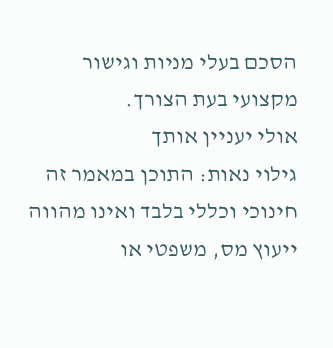הסכם בעלי מניות וגישור מקצועי בעת הצורך.
אולי יעניין אותך
גילוי נאות: התוכן במאמר זה חינוכי וכללי בלבד ואינו מהווה ייעוץ מס, משפטי או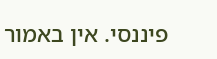פיננסי. אין באמור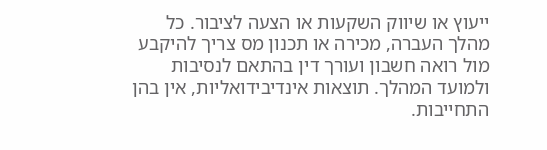ייעוץ או שיווק השקעות או הצעה לציבור. כל מהלך העברה, מכירה או תכנון מס צריך להיקבע מול רואה חשבון ועורך דין בהתאם לנסיבות ולמועד המהלך. תוצאות אינדיבידואליות, אין בהן התחייבות.